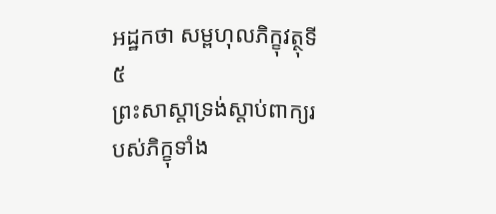អដ្ឋកថា សម្ពហុលភិក្ខុវត្ថុទី ៥
ព្រះសាស្តាទ្រង់ស្តាប់ពាក្យរបស់ភិក្ខុទាំង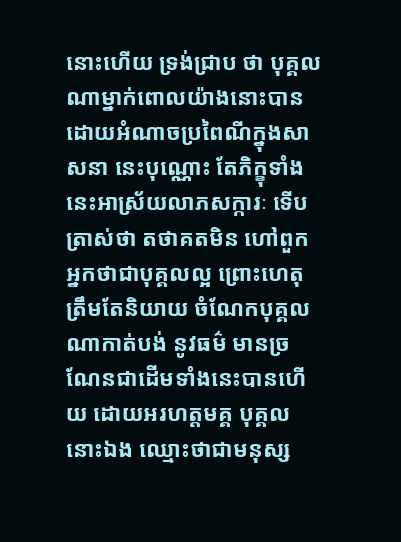នោះហើយ ទ្រង់ជ្រាប ថា បុគ្គលណាម្នាក់ពោលយ៉ាងនោះបាន ដោយអំណាចប្រពៃណីក្នុងសាសនា នេះបុណ្ណោះ តែភិក្ខុទាំងនេះអាស្រ័យលាភសក្ការៈ ទើបត្រាស់ថា តថាគតមិន ហៅពួកអ្នកថាជាបុគ្គលល្អ ព្រោះហេតុត្រឹមតែនិយាយ ចំណែកបុគ្គលណាកាត់បង់ នូវធម៌ មានច្រណែនជាដើមទាំងនេះបានហើយ ដោយអរហត្តមគ្គ បុគ្គល នោះឯង ឈ្មោះថាជាមនុស្ស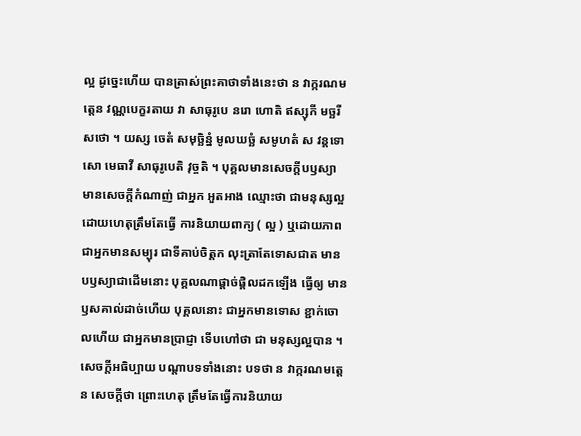ល្អ ដូច្នេះហើយ បានត្រាស់ព្រះគាថាទាំងនេះថា ន វាក្ករណមត្តេន វណ្ណបេក្ខរតាយ វា សាធុរូបេ នរោ ហោតិ ឥស្សុកី មច្ឆរី សថោ ។ យស្ស ចេតំ សមុច្ឆិន្នំ មូលឃច្ឆំ សមូហតំ ស វន្តទោសោ មេធាវី សាធុរូបេតិ វុច្ចតិ ។ បុគ្គលមានសេចក្តីបឫស្យា មានសេចក្តីកំណាញ់ ជាអ្នក អួតអាង ឈ្មោះថា ជាមនុស្សល្អដោយហេតុត្រឹមតែធ្វើ ការនិយាយពាក្យ ( ល្អ ) ឬដោយភាពជាអ្នកមានសម្បុរ ជាទីគាប់ចិត្តក លុះត្រាតែទោសជាត មានបឫស្យាជាដើមនោះ បុគ្គលណាផ្តាច់ផ្តិលដកឡើង ធ្វើឲ្យ មានឫសគាល់ដាច់ហើយ បុគ្គលនោះ ជាអ្នកមានទោស ខ្ជាក់ចោលហើយ ជាអ្នកមានប្រាជ្ញា ទើបហៅថា ជា មនុស្សល្អបាន ។ សេចក្តីអធិប្បាយ បណ្តាបទទាំងនោះ បទថា ន វាក្ករណមត្តេន សេចក្តីថា ព្រោះហេតុ ត្រឹមតែធ្វើការនិយាយ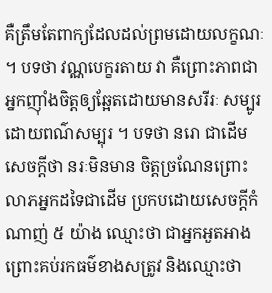គឺត្រឹមតែពាក្យដែលដល់ព្រមដោយលក្ខណៈ ។ បទថា វណ្ណបេក្ខរតាយ វា គឺព្រោះភាពជាអ្នកញ៉ាំងចិត្តឲ្យឆ្អែតដោយមានសរីរៈ សម្បូរដោយពណ៌សម្បុរ ។ បទថា នរោ ជាដើម សេចក្តីថា នរៈមិនមាន ចិត្តច្រណែនព្រោះលាភអ្នកដទៃជាដើម ប្រកបដោយសេចក្តីកំណាញ់ ៥ យ៉ាង ឈ្មោះថា ជាអ្នកអួតអាង ព្រោះគប់រកធម៌ខាងសត្រូវ និងឈ្មោះថា